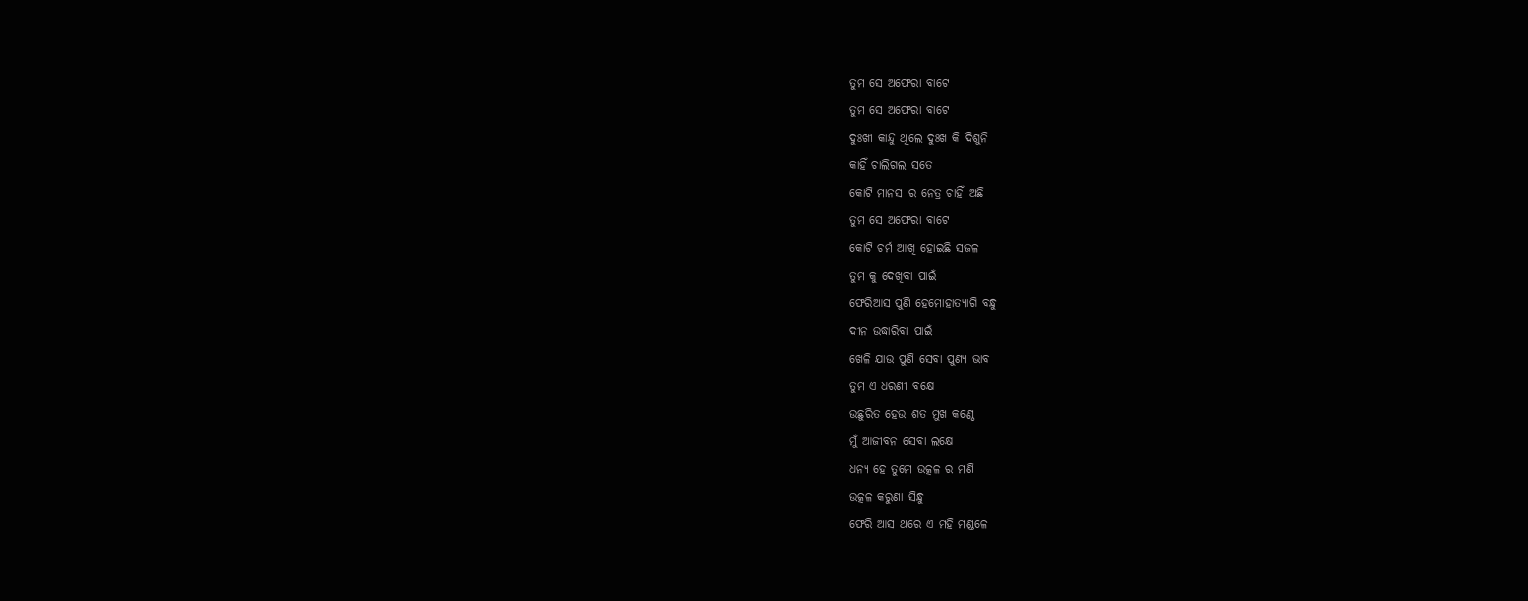ତୁମ ସେ ଅଫେରା ବାଟେ
ତୁମ ସେ ଅଫେରା ବାଟେ
ଦୁଃଖୀ କାନ୍ଦୁ ଥିଲେ ଦୁଃଖ କି ଦିଶୁନି
କାହିଁ ଚାଲିଗଲ ସତେ
କୋଟି ମାନସ ର ନେତ୍ର ଚାହିଁ ଅଛି
ତୁମ ସେ ଅଫେରା ବାଟେ
କୋଟି ଚର୍ମ ଆଖି ହୋଇଛି ସଜଳ
ତୁମ କୁ ଦେଖିବା ପାଇଁ
ଫେରିଆସ ପୁଣି ହେମୋହାତ୍ୟାଗି ବନ୍ଧୁ
ଦୀନ ଉଦ୍ଧାରିବା ପାଇଁ
ଖେଳି ଯାଉ ପୁଣି ସେବା ପୁଣ୍ୟ ଭାବ
ତୁମ ଏ ଧରଣୀ ବକ୍ଷେ
ଉଛୁରିତ ହେଉ ଶତ ମୁଖ କଣ୍ଠେ
ମୁଁ ଆଜୀବନ ସେବା ଲକ୍ଷେ
ଧନ୍ୟ ହେ ତୁମେ ଉତ୍କଳ ର ମଣି
ଉତ୍କଳ କରୁଣା ସିନ୍ଧୁ
ଫେରି ଆସ ଥରେ ଏ ମହି ମଣ୍ଡଳେ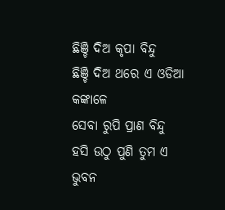ଛିଞ୍ଚି ଦିଅ କୃପା ବିନ୍ଦୁ
ଛିଞ୍ଚି ଦିଅ ଥରେ ଏ ଓଡିଆ କଙ୍କାଳେ
ସେବା ରୁପି ପ୍ରାଣ ବିନ୍ଦୁ
ହସି ଉଠୁ ପୁଣି ତୁମ ଏ ଭୁବନ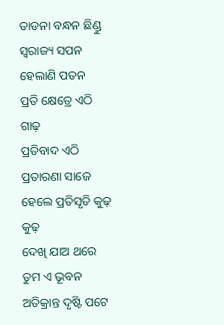ତାଡନା ବନ୍ଧନ ଛିଣ୍ଡୁ
ସ୍ଵରାଜ୍ୟ ସପନ ହେଲାଣି ପତନ
ପ୍ରତି କ୍ଷେତ୍ରେ ଏଠି ଗାଢ଼
ପ୍ରତିବାଦ ଏଠି ପ୍ରତାରଣା ସାଜେ
ହେଲେ ପ୍ରତିସୃତି କୁଢ଼ କୁଢ଼
ଦେଖି ଯାଅ ଥରେ ତୁମ ଏ ଭୂବନ
ଅତିକ୍ରାନ୍ତ ଦୃଷ୍ଟି ପଟେ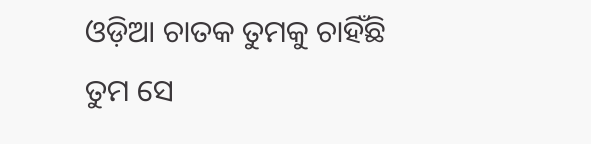ଓଡ଼ିଆ ଚାତକ ତୁମକୁ ଚାହିଁଛି
ତୁମ ସେ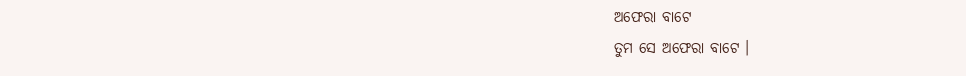ଅଫେରା ବାଟେ
ତୁମ ସେ ଅଫେରା ବାଟେ ।